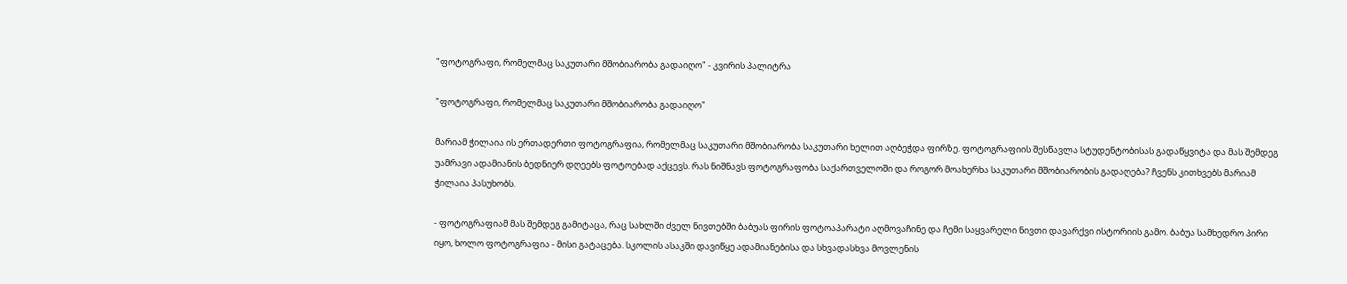"ფოტოგრაფი, რომელმაც საკუთარი მშობიარობა გადაიღო" - კვირის პალიტრა

"ფოტოგრაფი, რომელმაც საკუთარი მშობიარობა გადაიღო"

მარიამ ჭილაია ის ერთადერთი ფოტოგრაფია, რომელმაც საკუთარი მშობიარობა საკუთარი ხელით აღბეჭდა ფირზე. ფოტოგრაფიის შესწავლა სტუდენტობისას გადაწყვიტა და მას შემდეგ უამრავი ადამიანის ბედნიერ დღეებს ფოტოებად აქცევს. რას ნიშნავს ფოტოგრაფობა საქართველოში და როგორ მოახერხა საკუთარი მშობიარობის გადაღება? ჩვენს კითხვებს მარიამ ჭილაია პასუხობს.

- ფოტოგრაფიამ მას შემდეგ გამიტაცა, რაც სახლში ძველ ნივთებში ბაბუას ფირის ფოტოაპარატი აღმოვაჩინე და ჩემი საყვარელი ნივთი დავარქვი ისტორიის გამო. ბაბუა სამხედრო პირი იყო, ხოლო ფოტოგრაფია - მისი გატაცება. სკოლის ასაკში დავიწყე ადამიანებისა და სხვადასხვა მოვლენის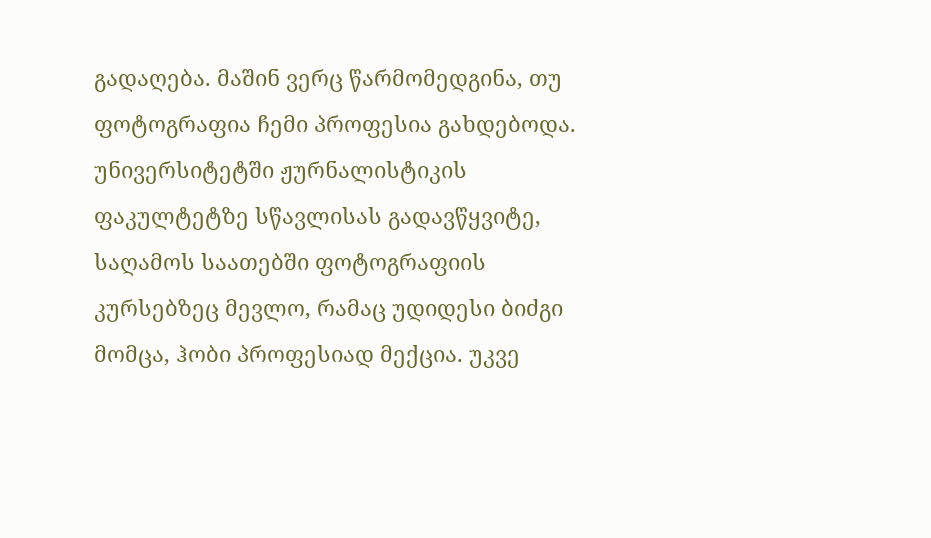გადაღება. მაშინ ვერც წარმომედგინა, თუ ფოტოგრაფია ჩემი პროფესია გახდებოდა. უნივერსიტეტში ჟურნალისტიკის ფაკულტეტზე სწავლისას გადავწყვიტე, საღამოს საათებში ფოტოგრაფიის კურსებზეც მევლო, რამაც უდიდესი ბიძგი მომცა, ჰობი პროფესიად მექცია. უკვე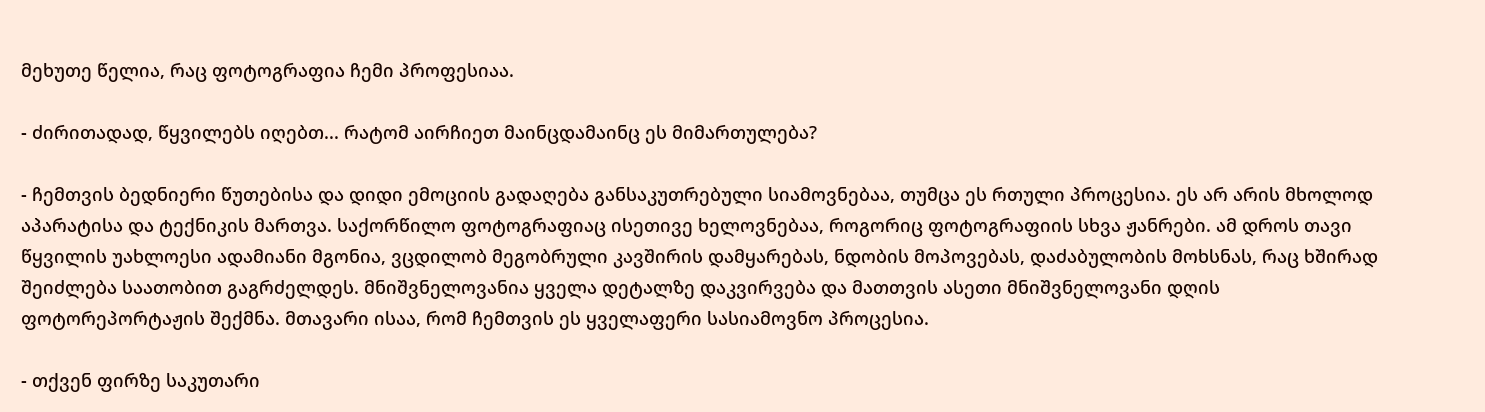მეხუთე წელია, რაც ფოტოგრაფია ჩემი პროფესიაა.

- ძირითადად, წყვილებს იღებთ... რატომ აირჩიეთ მაინცდამაინც ეს მიმართულება?

- ჩემთვის ბედნიერი წუთებისა და დიდი ემოციის გადაღება განსაკუთრებული სიამოვნებაა, თუმცა ეს რთული პროცესია. ეს არ არის მხოლოდ აპარატისა და ტექნიკის მართვა. საქორწილო ფოტოგრაფიაც ისეთივე ხელოვნებაა, როგორიც ფოტოგრაფიის სხვა ჟანრები. ამ დროს თავი წყვილის უახლოესი ადამიანი მგონია, ვცდილობ მეგობრული კავშირის დამყარებას, ნდობის მოპოვებას, დაძაბულობის მოხსნას, რაც ხშირად შეიძლება საათობით გაგრძელდეს. მნიშვნელოვანია ყველა დეტალზე დაკვირვება და მათთვის ასეთი მნიშვნელოვანი დღის ფოტორეპორტაჟის შექმნა. მთავარი ისაა, რომ ჩემთვის ეს ყველაფერი სასიამოვნო პროცესია.

- თქვენ ფირზე საკუთარი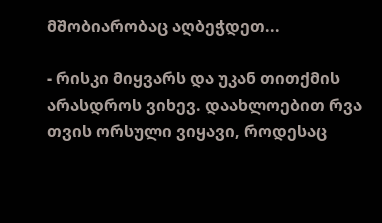მშობიარობაც აღბეჭდეთ...

- რისკი მიყვარს და უკან თითქმის არასდროს ვიხევ. დაახლოებით რვა თვის ორსული ვიყავი, როდესაც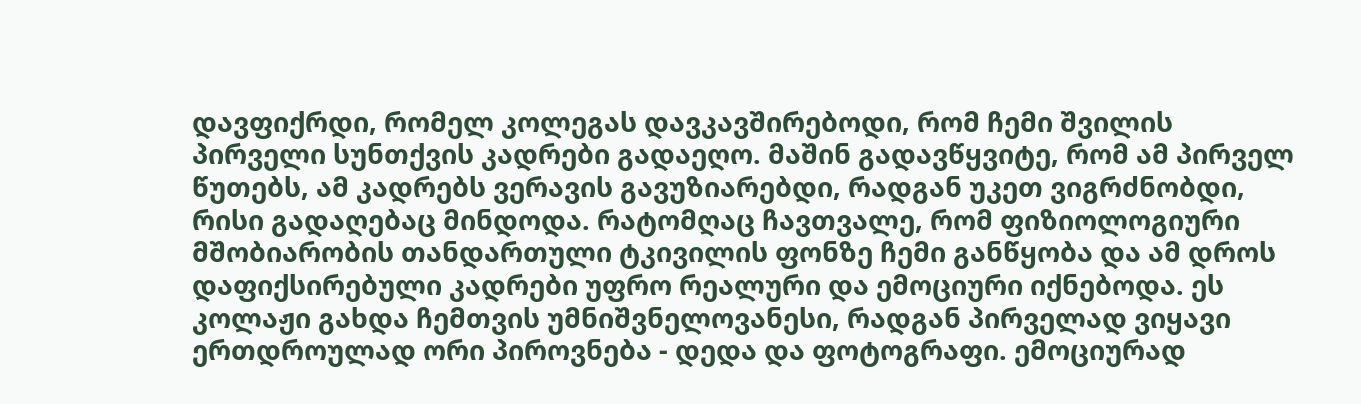დავფიქრდი, რომელ კოლეგას დავკავშირებოდი, რომ ჩემი შვილის პირველი სუნთქვის კადრები გადაეღო. მაშინ გადავწყვიტე, რომ ამ პირველ წუთებს, ამ კადრებს ვერავის გავუზიარებდი, რადგან უკეთ ვიგრძნობდი, რისი გადაღებაც მინდოდა. რატომღაც ჩავთვალე, რომ ფიზიოლოგიური მშობიარობის თანდართული ტკივილის ფონზე ჩემი განწყობა და ამ დროს დაფიქსირებული კადრები უფრო რეალური და ემოციური იქნებოდა. ეს კოლაჟი გახდა ჩემთვის უმნიშვნელოვანესი, რადგან პირველად ვიყავი ერთდროულად ორი პიროვნება - დედა და ფოტოგრაფი. ემოციურად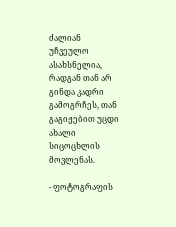ძალიან უჩვეულო ასახსნელია, რადგან თან არ გინდა კადრი გამოგრჩეს, თან გაგიჟებით უცდი ახალი სიცოცხლის მოვლენას.

- ფოტოგრაფის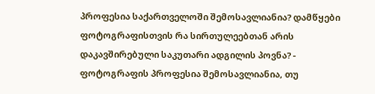პროფესია საქართველოში შემოსავლიანია? დამწყები ფოტოგრაფისთვის რა სირთულეებთან არის დაკავშირებული საკუთარი ადგილის პოვნა? - ფოტოგრაფის პროფესია შემოსავლიანია, თუ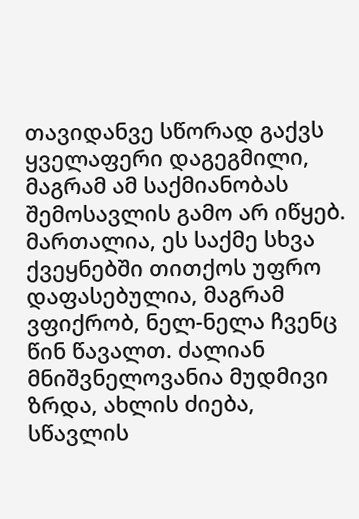თავიდანვე სწორად გაქვს ყველაფერი დაგეგმილი, მაგრამ ამ საქმიანობას შემოსავლის გამო არ იწყებ. მართალია, ეს საქმე სხვა ქვეყნებში თითქოს უფრო დაფასებულია, მაგრამ ვფიქრობ, ნელ-ნელა ჩვენც წინ წავალთ. ძალიან მნიშვნელოვანია მუდმივი ზრდა, ახლის ძიება, სწავლის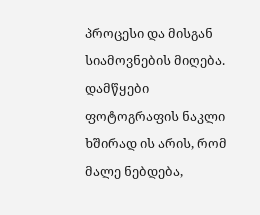პროცესი და მისგან სიამოვნების მიღება. დამწყები ფოტოგრაფის ნაკლი ხშირად ის არის, რომ მალე ნებდება,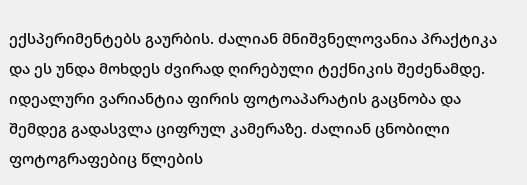ექსპერიმენტებს გაურბის. ძალიან მნიშვნელოვანია პრაქტიკა და ეს უნდა მოხდეს ძვირად ღირებული ტექნიკის შეძენამდე. იდეალური ვარიანტია ფირის ფოტოაპარატის გაცნობა და შემდეგ გადასვლა ციფრულ კამერაზე. ძალიან ცნობილი ფოტოგრაფებიც წლების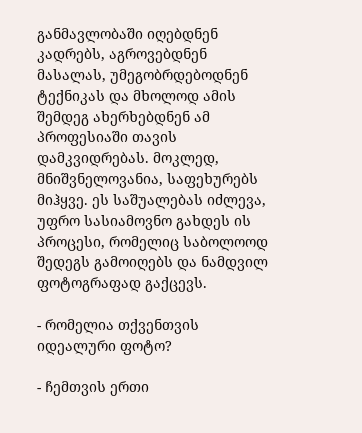განმავლობაში იღებდნენ კადრებს, აგროვებდნენ მასალას, უმეგობრდებოდნენ ტექნიკას და მხოლოდ ამის შემდეგ ახერხებდნენ ამ პროფესიაში თავის დამკვიდრებას. მოკლედ, მნიშვნელოვანია, საფეხურებს მიჰყვე. ეს საშუალებას იძლევა, უფრო სასიამოვნო გახდეს ის პროცესი, რომელიც საბოლოოდ შედეგს გამოიღებს და ნამდვილ ფოტოგრაფად გაქცევს.

- რომელია თქვენთვის იდეალური ფოტო?

- ჩემთვის ერთი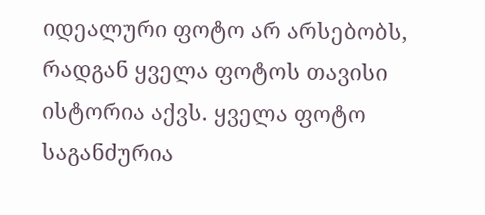იდეალური ფოტო არ არსებობს, რადგან ყველა ფოტოს თავისი ისტორია აქვს. ყველა ფოტო საგანძურია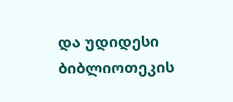და უდიდესი ბიბლიოთეკის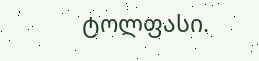ტოლფასი.